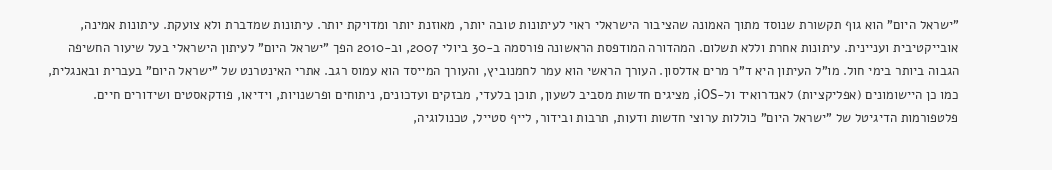"ישראל היום" הוא גוף תקשורת שנוסד מתוך האמונה שהציבור הישראלי ראוי לעיתונות טובה יותר, מאוזנת יותר ומדויקת יותר. עיתונות שמדברת ולא צועקת. עיתונות אמינה, אובייקטיבית ועניינית. עיתונות אחרת וללא תשלום. המהדורה המודפסת הראשונה פורסמה ב-30 ביולי 2007, וב-2010 הפך "ישראל היום" לעיתון הישראלי בעל שיעור החשיפה הגבוה ביותר בימי חול. מו"ל העיתון היא ד"ר מרים אדלסון. העורך הראשי הוא עמר לחמנוביץ, והעורך המייסד הוא עמוס רגב. אתרי האינטרנט של "ישראל היום" בעברית ובאנגלית, כמו כן היישומונים (אפליקציות) לאנדרואיד ול-iOS, מציגים חדשות מסביב לשעון, תוכן בלעדי, מבזקים ועדכונים, ניתוחים ופרשנויות, וידיאו, פודקאסטים ושידורים חיים. פלטפורמות הדיגיטל של "ישראל היום" כוללות ערוצי חדשות ודעות, תרבות ובידור, לייף סטייל, טכנולוגיה,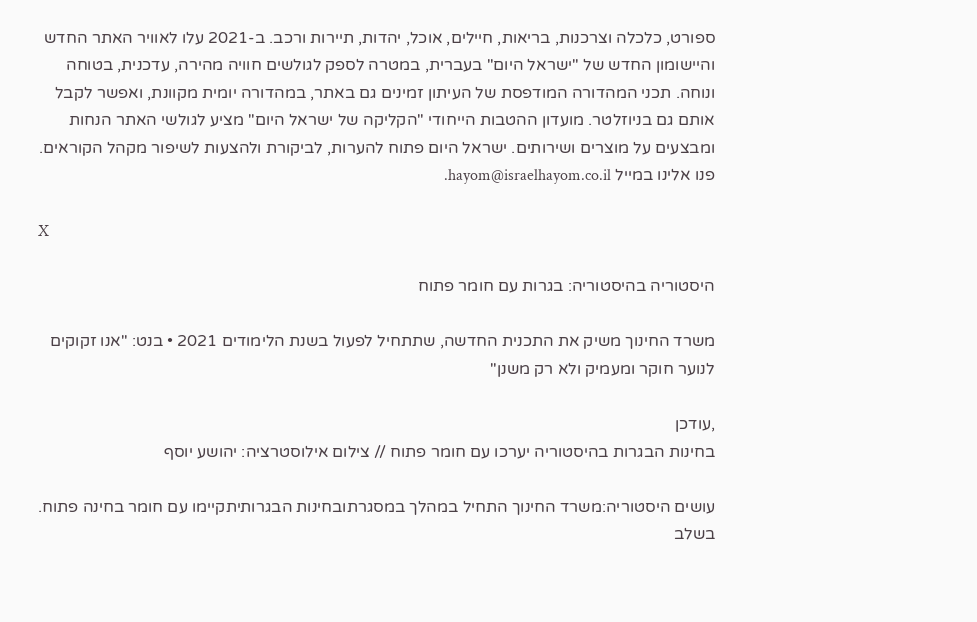ספורט, כלכלה וצרכנות, בריאות, חיילים, אוכל, יהדות, תיירות ורכב. ב-2021 עלו לאוויר האתר החדש והיישומון החדש של "ישראל היום" בעברית, במטרה לספק לגולשים חוויה מהירה, עדכנית, בטוחה ונוחה. תכני המהדורה המודפסת של העיתון זמינים גם באתר, במהדורה יומית מקוונת, ואפשר לקבל אותם גם בניוזלטר. מועדון ההטבות הייחודי "הקליקה של ישראל היום" מציע לגולשי האתר הנחות ומבצעים על מוצרים ושירותים. ישראל היום פתוח להערות, לביקורת ולהצעות לשיפור מקהל הקוראים. פנו אלינו במייל hayom@israelhayom.co.il.

X

היסטוריה בהיסטוריה: בגרות עם חומר פתוח

משרד החינוך משיק את התכנית החדשה, שתתחיל לפעול בשנת הלימודים 2021 • בנט: "אנו זקוקים לנוער חוקר ומעמיק ולא רק משנן"

,עודכן
בחינות הבגרות בהיסטוריה יערכו עם חומר פתוח // צילום אילוסטרציה: יהושע יוסף

עושים היסטוריה:משרד החינוך התחיל במהלך במסגרתובחינות הבגרותיתקיימו עם חומר בחינה פתוח. בשלב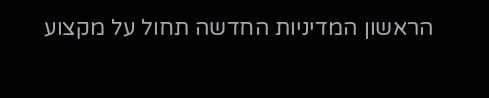הראשון המדיניות החדשה תחול על מקצוע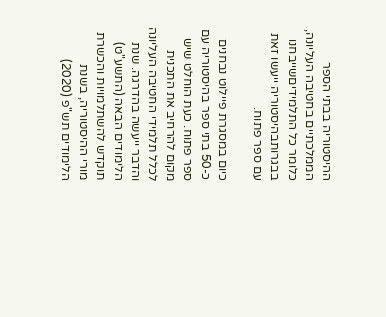ההיסטוריה בבתי הספר הממלכתיים בחטיבה העליונה, כלומר כל התלמידיםשייבחנו בבגרותבהיסטוריה ייעשו זאת עם ספר פתוח.

כיום במסגרת פיילוט נבחנים כ-50 בתי ספר בהיסטוריה עם ספר פתוח. כעת הוחלט שיש מקום להרחיב את התכנית לכלל תלמידי החטיבה העליונה והדבר ייעשה בהדרגה. שנת הלימודים הבאה (התשע"ט) תוקדש להשתלמויות והכשרת מורי ההיסטוריה, בשנת הלימודים תש"פ (2020)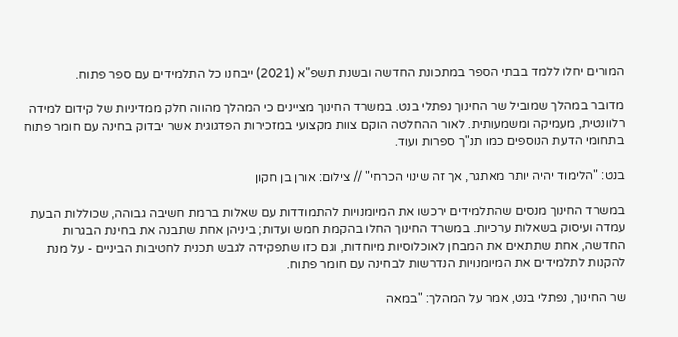המורים יחלו ללמד בבתי הספר במתכונת החדשה ובשנת תשפ"א (2021) ייבחנו כל התלמידים עם ספר פתוח.

מדובר במהלך שמוביל שר החינוך נפתלי בנט. במשרד החינוך מציינים כי המהלך מהווה חלק ממדיניות של קידום למידה רלוונטית, מעמיקה ומשמעותית. לאור ההחלטה הוקם צוות מקצועי במזכירות הפדגוגית אשר יבדוק בחינה עם חומר פתוח בתחומי הדעת הנוספים כמו תנ"ך ספרות ועוד.

בנט: "הלימוד יהיה יותר מאתגר, אך זה שינוי הכרחי" // צילום: אורן בן חקון

במשרד החינוך מנסים שהתלמידים ירכשו את המיומנויות להתמודדות עם שאלות ברמת חשיבה גבוהה, שכוללות הבעת עמדה ועיסוק בשאלות ערכיות. במשרד החינוך החלו בהקמת חמש ועדות; ביניהן אחת שתבנה את בחינת הבגרות החדשה, אחת שתתאים את המבחן לאוכלוסיות מיוחדות, וגם כזו שתפקידה לגבש תכנית לחטיבות הביניים - על מנת להקנות לתלמידים את המיומנויות הנדרשות לבחינה עם חומר פתוח.

שר החינוך, נפתלי בנט, אמר על המהלך: "במאה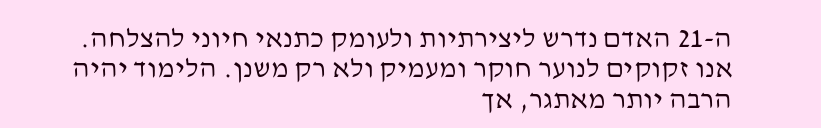ה-21 האדם נדרש ליצירתיות ולעומק כתנאי חיוני להצלחה. אנו זקוקים לנוער חוקר ומעמיק ולא רק משנן. הלימוד יהיה הרבה יותר מאתגר, אך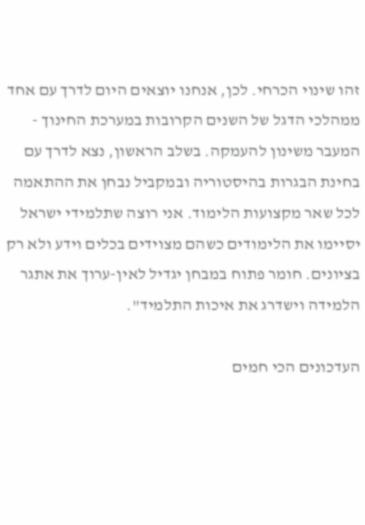זהו שינוי הכרחי. לכן, אנחנו יוצאים היום לדרך עם אחד ממהלכי הדגל של השנים הקרובות במערכת החינוך - המעבר משינון להעמקה. בשלב הראשון, נצא לדרך עם בחינת הבגרות בהיסטוריה ובמקביל נבחן את ההתאמה לכל שאר מקצועות הלימוד. אני רוצה שתלמידי ישראל יסיימו את הלימודים כשהם מצוידים בכלים וידע ולא רק בציונים. חומר פתוח במבחן יגדיל לאין-ערוך את אתגר הלמידה וישדרג את איכות התלמיד".

העדכונים הכי חמים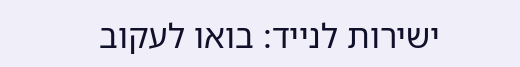ישירות לנייד: בואו לעקוב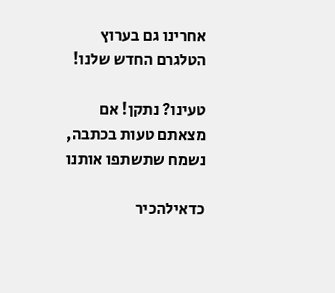אחרינו גם בערוץ הטלגרם החדש שלנו!

טעינו? נתקן! אם מצאתם טעות בכתבה, נשמח שתשתפו אותנו

כדאילהכיר